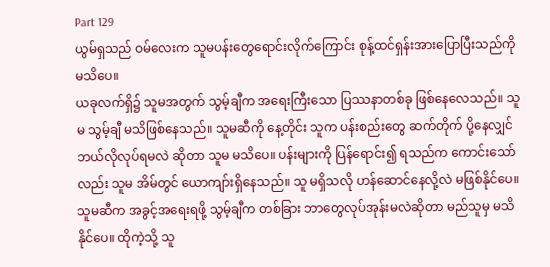Part 129
ယွမ်ရှသည် ဝမ်လေးက သူမပန်းတွေရောင်းလိုက်ကြောင်း စုန့်ထင်ရှန်းအားပြောပြီးသည်ကို မသိပေ။
ယခုလက်ရှိ၌ သူမအတွက် သွမ့်ချီက အရေးကြီးသော ပြဿနာတစ်ခု ဖြစ်နေလေသည်။ သူမ သွမ့်ချီ မသိဖြစ်နေသည်။ သူမဆီကို နေ့တိုင်း သူက ပန်းစည်းတွေ ဆက်တိုက် ပို့နေလျှင် ဘယ်လိုလုပ်ရမလဲ ဆိုတာ သူမ မသိပေ။ ပန်းများကို ပြန်ရောင်း၍ ရသည်က ကောင်းသော်လည်း သူမ အိမ်တွင် ယောကျာ်းရှိနေသည်။ သူ မရှိသလို ဟန်ဆောင်နေလို့လဲ မဖြစ်နိုင်ပေ။ သူမဆီက အခွင့်အရေးရဖို့ သွမ့်ချီက တစ်ခြား ဘာတွေလုပ်အုန်းမလဲဆိုတာ မည်သူမှ မသိနိုင်ပေ။ ထိုကဲ့သို့ သူ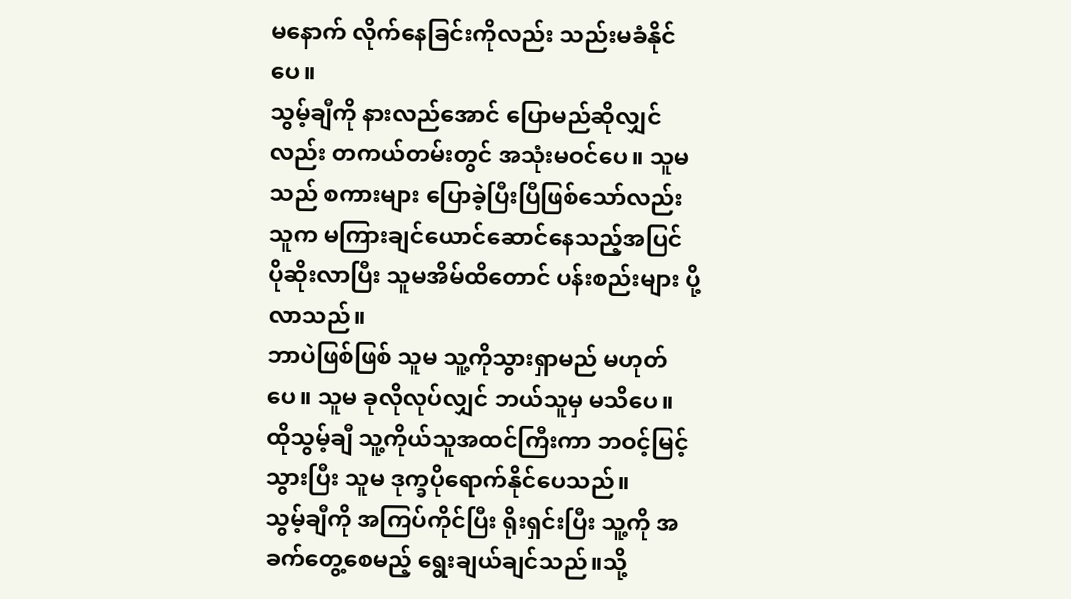မနောက် လိုက်နေခြင်းကိုလည်း သည်းမခံနိုင်ပေ။
သွမ့်ချီကို နားလည်အောင် ပြောမည်ဆိုလျှင်လည်း တကယ်တမ်းတွင် အသုံးမဝင်ပေ။ သူမသည် စကားများ ပြောခဲ့ပြီးပြီဖြစ်သော်လည်း သူက မကြားချင်ယောင်ဆောင်နေသည့်အပြင် ပိုဆိုးလာပြီး သူမအိမ်ထိတောင် ပန်းစည်းများ ပို့လာသည်။
ဘာပဲဖြစ်ဖြစ် သူမ သူ့ကိုသွားရှာမည် မဟုတ်ပေ။ သူမ ခုလိုလုပ်လျှင် ဘယ်သူမှ မသိပေ။ ထိုသွမ့်ချီ သူ့ကိုယ်သူအထင်ကြီးကာ ဘဝင့်မြင့်သွားပြီး သူမ ဒုက္ခပိုရောက်နိုင်ပေသည်။
သွမ့်ချီကို အကြပ်ကိုင်ပြီး ရိုးရှင်းပြီး သူ့ကို အခက်တွေ့စေမည့် ရွေးချယ်ချင်သည်။သို့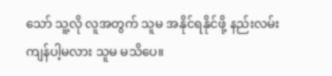သော် သူ့လို လူအတွက် သူမ အနိုင်ရနိုင်ဖို့ နည်းလမ်း ကျန်ပါ့မလား သူမ မသိပေ။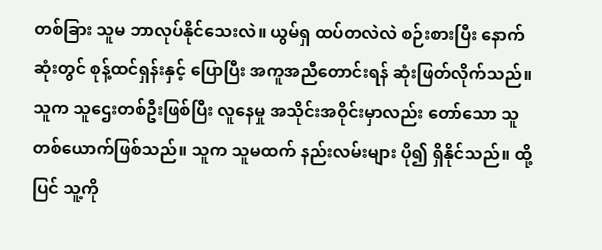တစ်ခြား သူမ ဘာလုပ်နိုင်သေးလဲ။ ယွမ်ရှ ထပ်တလဲလဲ စဉ်းစားပြီး နောက်ဆုံးတွင် စုန့်ထင်ရှန်းနှင့် ပြောပြီး အကူအညီတောင်းရန် ဆုံးဖြတ်လိုက်သည်။ သူက သူဌေးတစ်ဦးဖြစ်ပြီး လူနေမှု အသိုင်းအဝိုင်းမှာလည်း တော်သော သူတစ်ယောက်ဖြစ်သည်။ သူက သူမထက် နည်းလမ်းများ ပို၍ ရှိနိုင်သည်။ ထို့ပြင် သူ့ကို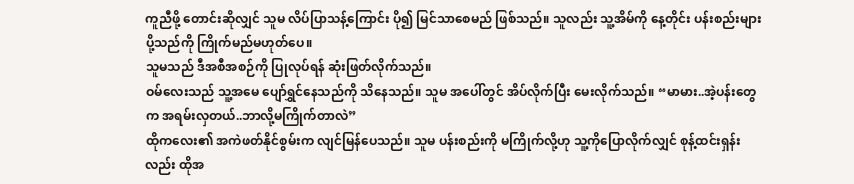ကူညီဖို့ တောင်းဆိုလျှင် သူမ လိပ်ပြာသန့်ကြောင်း ပို၍ မြင်သာစေမည် ဖြစ်သည်။ သူလည်း သူ့အိမ်ကို နေ့တိုင်း ပန်းစည်းများ ပို့သည်ကို ကြိုက်မည်မဟုတ်ပေ။
သူမသည် ဒီအစီအစဉ်ကို ပြုလုပ်ရန် ဆုံးဖြတ်လိုက်သည်။
ဝမ်လေးသည် သူ့အမေ ပျော်ရွှင်နေသည်ကို သိနေသည်။ သူမ အပေါ်တွင် အိပ်လိုက်ပြီး မေးလိုက်သည်။ “မာမား..အဲ့ပန်းတွေက အရမ်းလှတယ်..ဘာလို့မကြိုက်တာလဲ”
ထိုကလေး၏ အကဲဖတ်နိုင်စွမ်းက လျင်မြန်ပေသည်။ သူမ ပန်းစည်းကို မကြိုက်လို့ဟု သူ့ကိုပြောလိုက်လျှင် စုန့်ထင်းရှန်းလည်း ထိုအ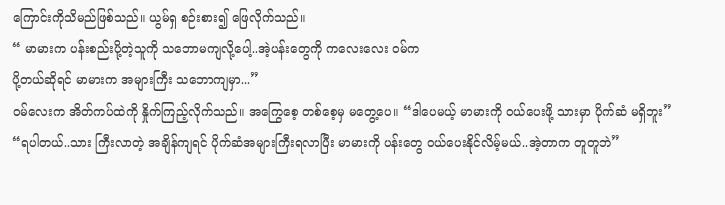ကြောင်းကိုသိမည်ဖြစ်သည်။ ယွမ်ရှ စဉ်းစား၍ ဖြေလိုက်သည်။
“ မာမားက ပန်းစည်းပို့တဲ့သူကို သဘောမကျလို့ပေါ့..အဲ့ပန်းတွေကို ကလေးလေး ဝမ်က
ပို့တယ်ဆိုရင် မာမားက အများကြီး သဘောကျမှာ...”
ဝမ်လေးက အိတ်ကပ်ထဲကို နှိုက်ကြည့်လိုက်သည်။ အကြွေစေ့ တစ်စေ့မှ မတွေ့ပေ။ “ဒါပေမယ့် မာမားကို ဝယ်ပေးဖို့ သားမှာ ပိုက်ဆံ မရှိဘူး”
“ရပါတယ်..သား ကြီးလာတဲ့ အချိန်ကျရင် ပိုက်ဆံအများကြီးရလာပြီး မာမားကို ပန်းတွေ ဝယ်ပေးနိုင်လိမ့်မယ်..အဲ့တာက တူတူဘဲ”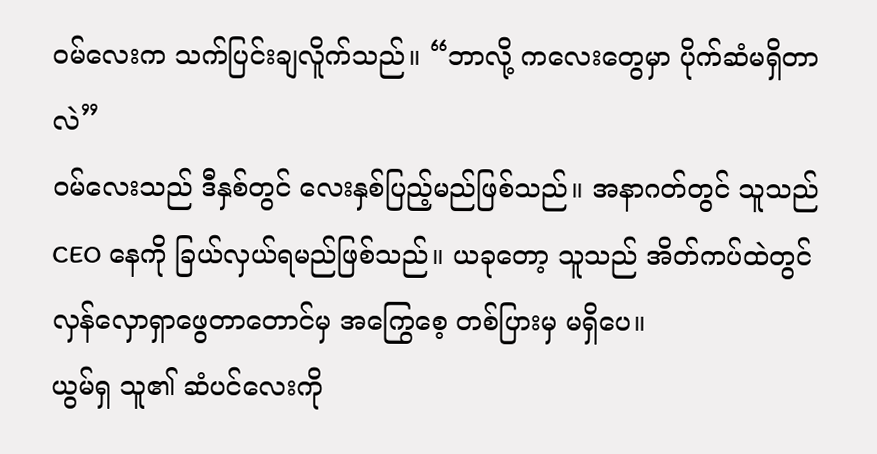ဝမ်လေးက သက်ပြင်းချလိူက်သည်။ “ဘာလို့ ကလေးတွေမှာ ပိုက်ဆံမရှိတာလဲ”
ဝမ်လေးသည် ဒီနှစ်တွင် လေးနှစ်ပြည့်မည်ဖြစ်သည်။ အနာဂတ်တွင် သူသည် CEO နေကို ခြယ်လှယ်ရမည်ဖြစ်သည်။ ယခုတော့ သူသည် အိတ်ကပ်ထဲတွင် လှန်လှောရှာဖွေတာတောင်မှ အကြွေစေ့ တစ်ပြားမှ မရှိပေ။
ယွမ်ရှ သူ၏ ဆံပင်လေးကို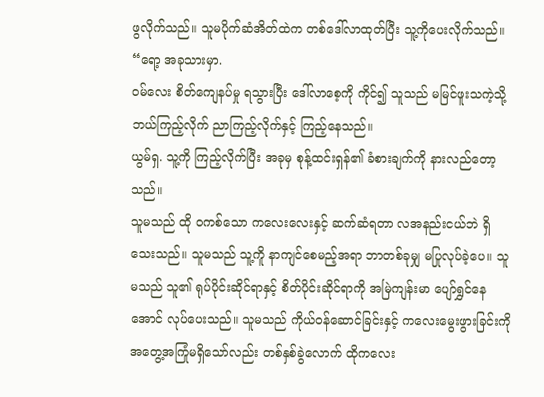ဖွလိုက်သည်။ သူမပိုက်ဆံအိတ်ထဲက တစ်ဒေါ်လာထုတ်ပြီး သူ့ကိုပေးလိုက်သည်။
“ရော့ အခုသားမှာ.
ဝမ်လေး စိတ်ကျေနပ်မှု ရသွားပြီး ဒေါ်လာစေ့ကို ကိုင်၍ သူသည် မမြင်ဖူးသကဲ့သို့ ဘယ်ကြည့်လိုက် ညာကြည့်လိုက်နှင့် ကြည့်နေသည်။
ယွမ်ရှ. သူ့ကို ကြည့်လိုက်ပြီး အခုမှ စုန့်ထင်းရှန်၏ ခံစားချက်ကို နားလည်တော့သည်။
သူမသည် ထို ဝကစ်သော ကလေးလေးနှင့် ဆက်ဆံရတာ လအနည်းငယ်ဘဲ ရှိသေးသည်။ သူမသည် သူ့ကိူ နာကျင်စေမည့်အရာ ဘာတစ်ခုမျှ မပြုလုပ်ခဲ့ပေ။ သူမသည် သူ၏ ရုပ်ပိုင်းဆိုင်ရာနှင့် စိတ်ပိုင်းဆိုင်ရာကို အမြဲကျန်းမာ ပျော်ရွှင်နေအောင် လုပ်ပေးသည်။ သူမသည် ကိုယ်ဝန်ဆောင်ခြင်းနှင့် ကလေးမွေးဖွားခြင်းကို အတွေ့အကြုံမရှိသော်လည်း တစ်နှစ်ခွဲလောက် ထိုကလေး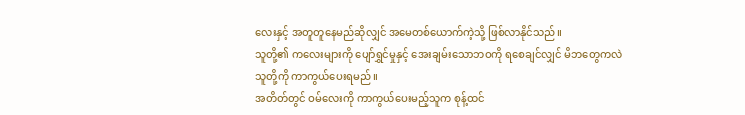လေးနှင့် အတူတူနေမည်ဆိုလျှင် အမေတစ်ယောက်ကဲ့သို့ ဖြစ်လာနိုင်သည်။
သူတို့၏ ကလေးများကို ပျော်ရွှင်မှုနှင့် အေးချမ်းသောဘဝကို ရစေချင်လျှင် မိဘတွေကလဲ သူတို့ကို ကာကွယ်ပေးရမည်။
အတိတ်တွင် ဝမ်လေးကို ကာကွယ်ပေးမည့်သူက စုန့်ထင်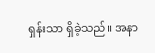ရှန်းသာ ရှိခဲ့သည်။ အနာ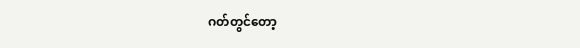ဂတ်တွင်တော့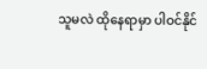သူမလဲ ထိုနေရာမှာ ပါဝင်နိုင်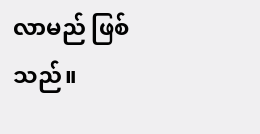လာမည် ဖြစ်သည်။